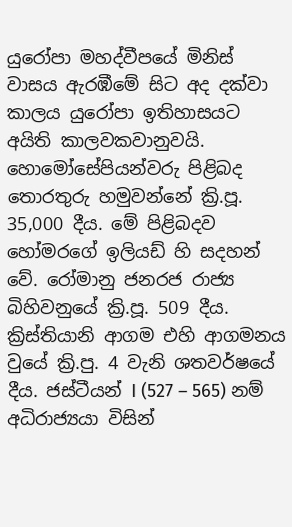යුරෝපා මහද්වීපයේ මිනිස් වාසය ඇරඹීමේ සිට අද දක්වා කාලය යුරෝපා ඉතිහාසයට අයිති කාලවකවානුවයි. හොමෝසේපියන්වරු පිළිබද තොරතුරු හමුවන්නේ ක්‍රි.පූ. 35,000 දීය. මේ පිළිබදව හෝමරගේ ඉලියඩ් හි සදහන් වේ. රෝමානු ජනරජ රාජ්‍ය බිහිවනුයේ ක්‍රි.පූ. 509 දීය. ක්‍රිස්තියානි ආගම එහි ආගමනය වුයේ ක්‍රි.පු. 4 වැනි ශතවර්ෂයේ දීය. ජස්ටීයන් I (527 – 565) නම් අධිරාජ්‍යයා විසින්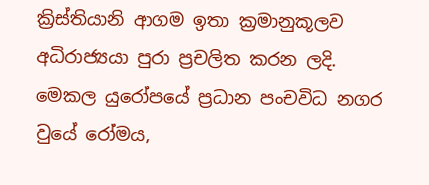ක්‍රිස්තියානි ආගම ඉතා ක්‍රමානුකූලව අධිරාජ්‍යයා පුරා ප්‍රචලිත කරන ලදි. මෙකල යුරෝපයේ ප්‍රධාන පංචවිධ නගර වුයේ රෝමය,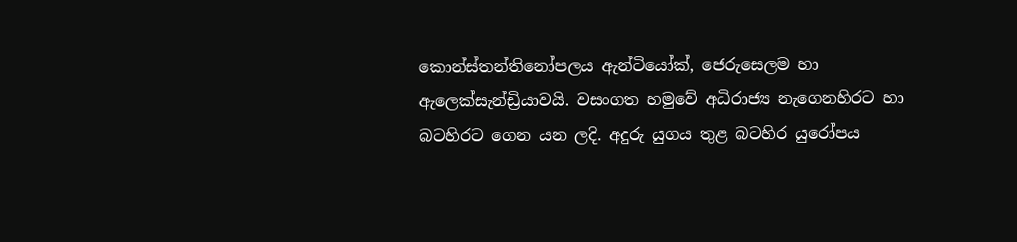කොන්ස්තන්තිනෝපලය ඇන්ටියෝක්, ජෙරුසෙලම හා ඇලෙක්සැන්ඩ්‍රියාවයි. වසංගත හමුවේ අධිරාජ්‍ය නැගෙනහිරට හා බටහිරට ගෙන යන ලදි. අදුරු යුගය තුළ බටහිර යුරෝපය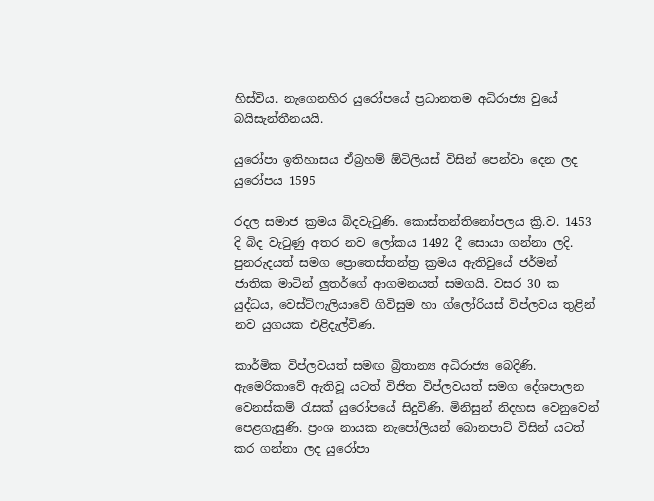හිස්විය. නැගෙනහිර යුරෝපයේ ප්‍රධානතම අධිරාජ්‍ය වුයේ බයිසැන්තීනයයි.

යුරෝපා ඉතිහාසය ඒබ්‍රහම් ඕටිලියස් විසින් පෙන්වා දෙන ලද යුරෝපය 1595

රදල සමාජ ක්‍රමය බිදවැටුණි. කොස්තන්තිනෝපලය ක්‍රි.ව. 1453 දි බිද වැටුණු අතර නව ලෝකය 1492 දී සොයා ගන්නා ලදි. පුනරුදයත් සමග ප්‍රොතෙස්තන්ත්‍ර ක්‍රමය ඇතිවුයේ ජර්මන් ජාතික මාටින් ලුතර්ගේ ආගමනයත් සමගයි. වසර 30 ක යුද්ධය, වෙස්ට්ෆැලියාවේ ගිවිසුම හා ග්ලෝරියස් විප්ලවය තුළින් නව යුගයක එළිදැල්විණ.

කාර්මික විප්ලවයත් සමඟ බ්‍රිතාන්‍ය අධිරාජ්‍ය බෙදිණි. ඇමෙරිකාවේ ඇතිවූ යටත් විජිත විප්ලවයත් සමග දේශපාලන වෙනස්කම් රැසක් යුරෝපයේ සිදුවිණි. මිනිසුන් නිදහස වෙනුවෙන් පෙළගැසුණි. ප්‍රංශ නායක නැපෝලියන් බොනපාට් විසින් යටත් කර ගන්නා ලද යුරෝපා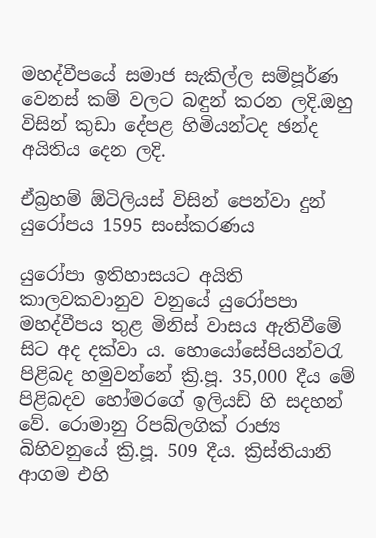මහද්වීපයේ සමාජ සැකිල්ල සම්පූර්ණ වෙනස් කම් වලට බඳුන් කරන ලදි.ඔහු විසින් කුඩා දේපළ හිමියන්ටද ඡන්ද අයිතිය දෙන ලදි.

ඒබ්‍රහම් ඕටිලියස් විසින් පෙන්වා දුන් යුරෝපය 1595 සංස්කරණය

යුරෝපා ඉතිහාසයට අයිති කාලවකවානුව වනුයේ යුරෝපපා මහද්වීපය තුළ මිනිස් වාසය ඇතිවීමේ සිට අද දක්වා ය. හො‍යෝසේපියන්වරැ පිළිබද හමුවන්නේ ක්‍රි.පූ. 35,000 දීය මේ පිළිබදව හෝමරගේ ඉලියඩ් හි සදහන් වේ. රොමානු රිපබ්ලගික් රාජ්‍ය බිහිවනුයේ ක්‍රි.පූ. 509 දීය. ක්‍රිස්තියානි ආගම එහි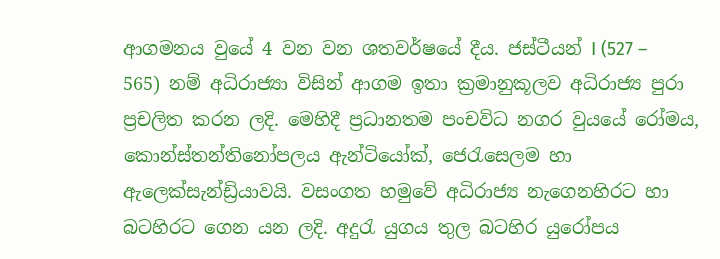ආගමනය වුයේ 4 වන වන ශතවර්ෂයේ දීය. ජස්ටීයන් I (527 – 565) නම් අධිරාජ්‍යා විසින් ආගම ඉතා ක්‍රමානුකූලව අධිරාජ්‍ය පුරා ප්‍රචලිත කරන ලදි. මෙහිදී ප්‍රධානතම පංචවිධ නගර වුයයේ රෝමය, කොන්ස්තන්තිනෝපලය ඇන්ටියෝක්, ජෙරැසෙලම හා ඇලෙක්සැන්ඩ්‍රියාවයි. වසංගත හමුවේ අධිරාජ්‍ය නැගෙනහිරට හා බටහිරට ගෙන යන ලදි. අදුරැ යුගය තුල බටහිර යුරෝපය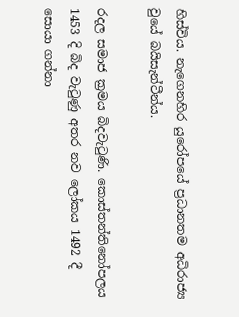හිස්විය. නැගෙනහිර යුරෝපයේ ප්‍රධානතම අධිරාජ්‍ය වුයේ බයිසැන්ටීන්ය.

රදල සමාජ ක්‍රමය බිදවැටුණි. කොස්තන්ති‍නෝපලය 1453 දි බිද වැටුණු අතර නව ලෝකය 1492 දී සොයා ගන්නා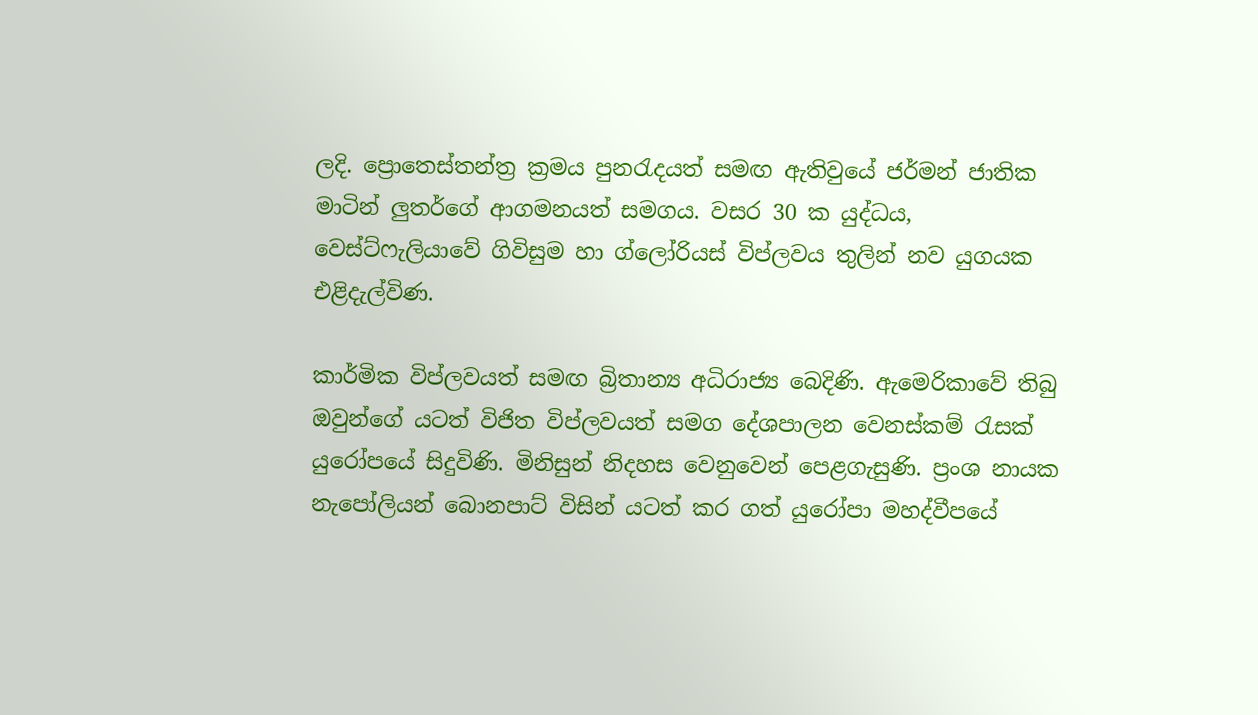ලදි. ප්‍රොතෙස්තන්ත්‍ර ක්‍රමය පුනරැදයත් සමඟ ඇතිවුයේ ජර්මන් ජාතික මාටින් ලුතර්ගේ ආගමනයත් සමගය. වසර 30 ක යුද්ධය, වෙස්ට්ෆැලියාවේ ගිවිසුම හා ග්ලෝරියස් විප්ලවය තුලින් නව යුගයක එළිදැල්විණ.

කාර්මික විප්ලවයත් සමඟ බ්‍රිතාන්‍ය අධිරාජ්‍ය බෙදිණි. ඇමෙරිකාවේ තිබු ඔවුන්ගේ යටත් විජිත විප්ලවයත් සමග දේශපාලන වෙනස්කම් රැසක් යුරෝපයේ සිදුවිණි. මිනිසුන් නිදහස වෙනුවෙන් පෙළගැසුණි. ප්‍රංශ නායක නැපෝලියන් බොනපාට් විසින් යටත් කර ගත් යුරෝපා මහද්වීපයේ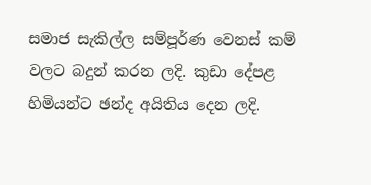සමාජ සැකිල්ල සම්පූර්ණ වෙනස් කම් වලට බදුන් කරන ලදි. කුඩා දේපළ හිමියන්ට ඡන්ද අයිතිය දෙන ලදි.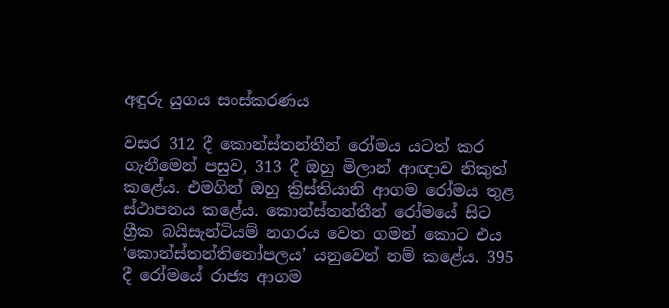අඳුරු යුගය සංස්කරණය

වසර 312 දී කොන්ස්තන්තීන් රෝමය යටත් කර ගැනීමෙන් පසුව, 313 දී ඔහු මිලාන් ආඥාව නිකුත් කළේය. එමගින් ඔහු ක්‍රිස්තියානි ආගම රෝමය තුළ ස්ථාපනය කළේය. කොන්ස්තන්තීන් රෝමයේ සිට ග්‍රීක බයිසැන්ටියම් නගරය වෙත ගමන් කොට එය ‘කොන්ස්තන්තිනෝපලය’ යනුවෙන් නම් කළේය. 395 දී රෝමයේ රාජ්‍ය ආගම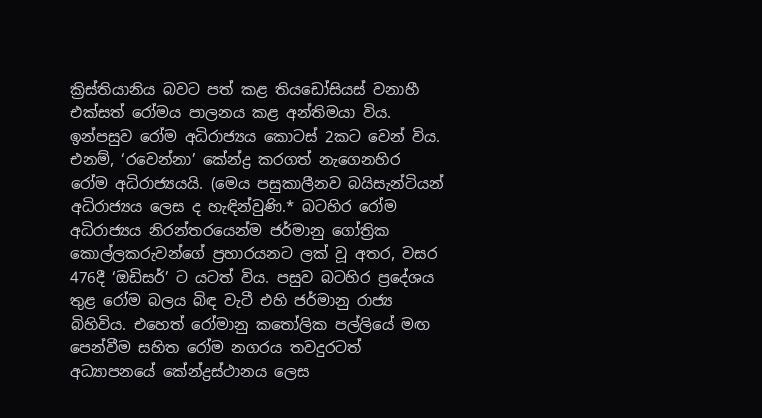ක්‍රිස්තියානිය බවට පත් කළ තියඩෝසියස් වනාහී එක්සත් රෝමය පාලනය කළ අන්තිමයා විය. ඉන්පසුව රෝම අධිරාජ්‍යය කොටස් 2කට වෙන් විය. එනම්, ‘රවෙන්නා’ කේන්ද්‍ර කරගත් නැගෙනහිර රෝම අධිරාජ්‍යයයි. (මෙය පසුකාලීනව බයිසැන්ටියන් අධිරාජ්‍යය ලෙස ද හැඳින්වුණි.* බටහිර රෝම අධිරාජ්‍යය නිරන්තරයෙන්ම ජර්මානු ගෝත්‍රික කොල්ලකරුවන්ගේ ප්‍රහාරයනට ලක් වූ අතර, වසර 476දී ‘ඔඩිසර්’ ට යටත් විය. පසුව බටහිර ප්‍රදේශය තුළ රෝම බලය බිඳ වැටී එහි ජර්මානු රාජ්‍ය බිහිවිය. එහෙත් රෝමානු කතෝලික පල්ලියේ මඟ පෙන්වීම සහිත රෝම නගරය තවදුරටත් අධ්‍යාපනයේ කේන්ද්‍රස්ථානය ලෙස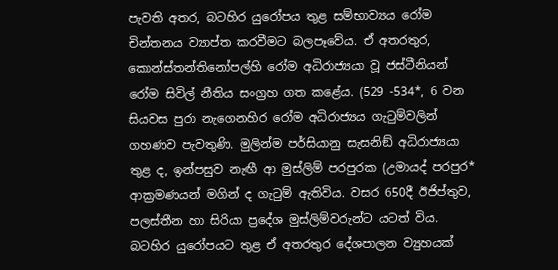පැවති අතර, බටහිර යුරෝපය තුළ සම්භාව්‍යය රෝම චින්තනය ව්‍යාප්ත කරවීමට බලපෑවේය. ඒ අතරතුර, කොන්ස්තන්තිනෝපල්හි රෝම අධිරාජ්‍යයා වූ ජස්ටීනියන් රෝම සිවිල් නීතිය සංග්‍රහ ගත කළේය. (529 -534*, 6 වන සියවස පුරා නැගෙනහිර රෝම අධිරාජ්‍යය ගැටුම්වලින් ගහණව පැවතුණි. මුලින්ම පර්සියානු සැසනිඞ් අධිරාජ්‍යයා තුළ ද, ඉන්පසුව නැඟී ආ මුස්ලිම් පරපුරක (උමායද් පරපුර* ආක්‍රමණයන් මගින් ද ගැටුම් ඇතිවිය. වසර 650දී ඊජිප්තුව, පලස්තීන හා සිරියා ප්‍රදේශ මුස්ලිම්වරුන්ට යටත් විය. බටහිර යුරෝපයට තුළ ඒ අතරතුර දේශපාලන ව්‍යුහයක්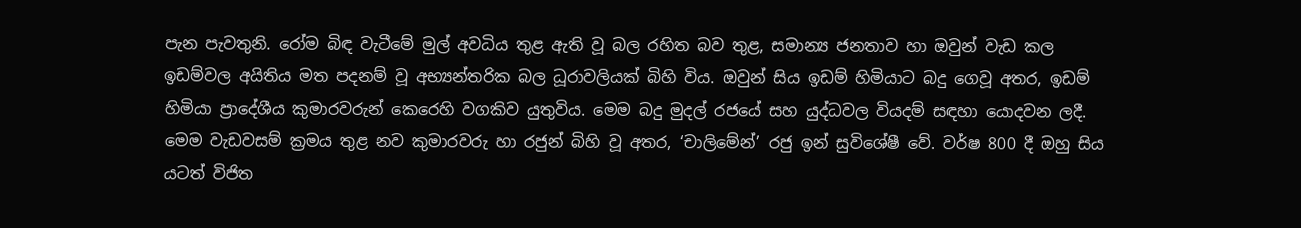පැන පැවතුනි. රෝම බිඳ වැටීමේ මුල් අවධිය තුළ ඇති වූ බල රහිත බව තුළ, සමාන්‍ය ජනතාව හා ඔවුන් වැඩ කල ඉඩම්වල අයිතිය මත පදනම් වූ අභ්‍යන්තරික බල ධූරාවලියක් බිහි විය. ඔවුන් සිය ඉඩම් හිමියාට බදු ගෙවූ අතර, ඉඩම් හිමියා ප්‍රාදේශීය කුමාරවරුන් කෙරෙහි වගකිව යුතුවිය. මෙම බදු මුදල් රජයේ සහ යුද්ධවල වියදම් සඳහා යොදවන ලදී. මෙම වැඩවසම් ක්‍රමය තුළ නව කුමාරවරු හා රජුන් බිහි වූ අතර, ‘චාලිමේන්’ රජු ඉන් සුවිශේෂී වේ. වර්ෂ 800 දී ඔහු සිය යටත් විජිත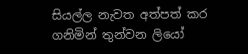සියල්ල නැවත අත්පත් කර ගනිමින් තුන්වන ලියෝ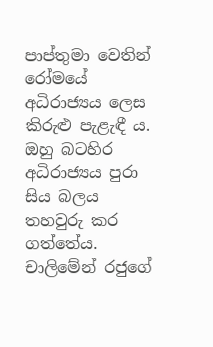පාප්තුමා වෙතින් රෝමයේ අධිරාජ්‍යය ලෙස කිරුළු පැළැඳී ය. ඔහු බටහිර අධිරාජ්‍යය පුරා සිය බලය තහවුරු කර ගත්තේය. චාලිමේන් රජුගේ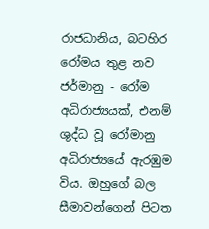රාජධානිය, බටහිර රෝමය තුළ නව ජර්මානු - රෝම අධිරාජ්‍යයක්, එනම් ශුද්ධ වූ රෝමානු අධිරාජ්‍යයේ ඇරඹුම විය. ඔහුගේ බල සීමාවන්ගෙන් පිටත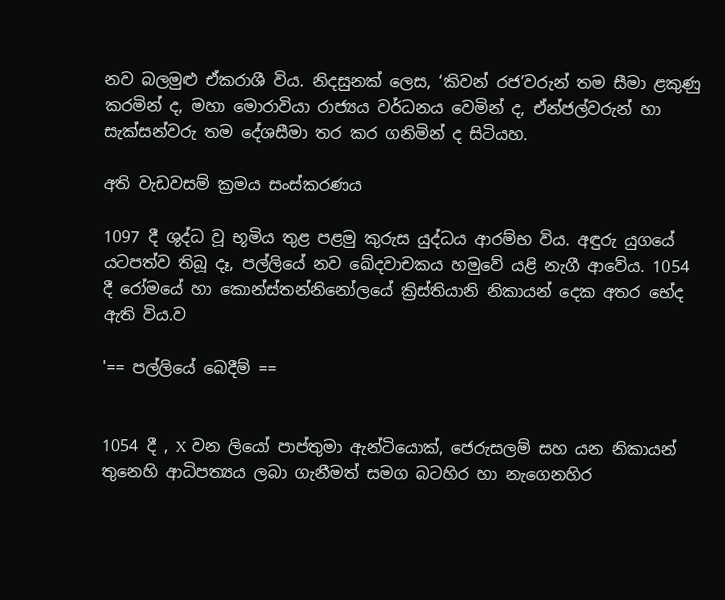නව බලමුළු ඒකරාශී විය. නිදසුනක් ලෙස, ‘කිවන් රජ’වරුන් තම සීමා ළකුණු කරමින් ද, මහා මොරාවියා රාජ්‍යය වර්ධනය වෙමින් ද, ඒන්ජල්වරුන් හා සැක්සන්වරු තම දේශසීමා තර කර ගනිමින් ද සිටියහ.

අති වැඩවසම් ක්‍රමය සංස්කරණය

1097 දී ශුද්ධ වූ භූමිය තුළ පළමු කුරුස යුද්ධය ආරම්භ විය. අඳුරු යුගයේ යටපත්ව තිබූ දෑ, පල්ලියේ නව ඛේදවාචකය හමුවේ යළි නැගී ආවේය. 1054 දී රෝමයේ හා කොන්ස්තන්නිනෝලයේ ක්‍රිස්තියානි නිකායන් දෙක අතර භේද ඇති විය.ව

'== පල්ලියේ බෙදීම් ==


1054 දී , X වන ලියෝ පාප්තුමා ඇන්ටියොක්, ජෙරුසලම් සහ යන නිකායන් තුනෙහි ආධිපත්‍යය ලබා ගැනීමත් සමග බටහිර හා නැගෙනහිර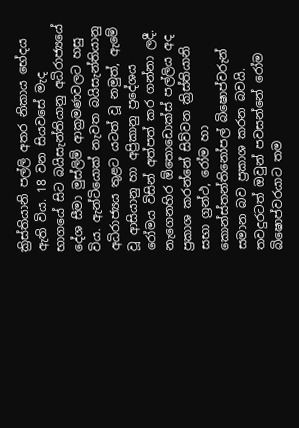ක්‍රිස්තියානි පල්ලි අතර නිකාය භේදය ඇති විය. 18 වන සියවසේ මැද භාගයේ සිට බයිසැන්තියානු අධිරාජ්‍යයේ දේශ සීමා මුස්ලිම් ආක්‍රමණවලට හසු විය. ඇන්ටියොක් නැවත බයිසැන්තියානු අධිරාජ්‍යය තුළට යටත් වූ නමුත්, ඇමේ වූ ආසියානු හා අප්‍රිකානු ප්‍රදේශය රෝමය විසින් අත්පත් කර ගන්නා ලදී. නැගෙනහිර ඕතොඩොක්ස් පල්ලිය අද ප්‍රකාශ කරන්නේ සිව්වන ක්‍රිස්තියානි සභා ග්‍රන්ථ, රෝම හා කොන්ස්තන්තිනෝපල් බිෂොප්වරුන් සමාන බව ප්‍රකාශ කරන බවයි. තවදුරටත් ඔවුන් පවසන්නේ රෝම බිෂොප්වරයාට තම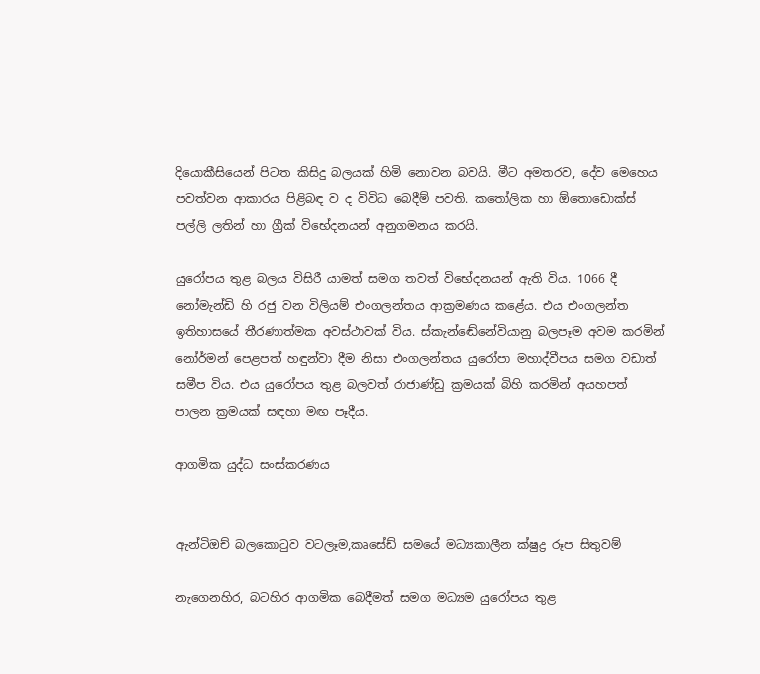දියොකීසියෙන් පිටත කිසිදු බලයක් හිමි නොවන බවයි. මීට අමතරව, දේව මෙහෙය පවත්වන ආකාරය පිළිබඳ ව ද විවිධ බෙදීම් පවති. කතෝලික හා ඕතොඩොක්ස් පල්ලි ලතින් හා ග්‍රීක් විභේදනයන් අනුගමනය කරයි.

යුරෝපය තුළ බලය විසිරී යාමත් සමග තවත් විභේදනයන් ඇති විය. 1066 දී නෝමැන්ඩි හි රජු වන විලියම් එංගලන්තය ආක්‍රමණය කළේය. එය එංගලන්ත ඉතිහාසයේ තීරණාත්මක අවස්ථාවක් විය. ස්කැන්ඬේනේවියානු බලපෑම අවම කරමින් නෝර්මන් පෙළපත් හඳුන්වා දීම නිසා එංගලන්තය යුරෝපා මහාද්වීපය සමග වඩාත් සමීප විය. එය යුරෝපය තුළ බලවත් රාජාණ්ඩු ක්‍රමයක් බිහි කරමින් අයහපත් පාලන ක්‍රමයක් සඳහා මඟ පෑදීය.

ආගමික යුද්ධ සංස්කරණය


ඇන්ටිඔච් බලකොටුව වටලෑම,කෘසේඩ් සමයේ මධ්‍යකාලීන ක්ෂුද්‍ර රූප සිතුවම්

නැගෙනහිර, බටහිර ආගමික බෙදීමත් සමග මධ්‍යම යුරෝපය තුළ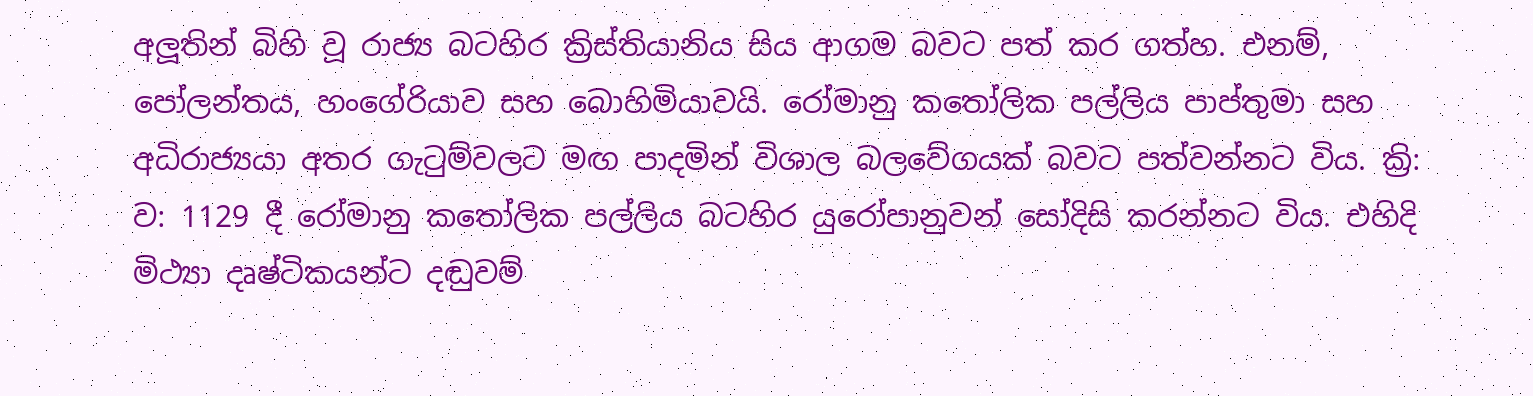අලූතින් බිහි වූ රාජ්‍ය බටහිර ක්‍රිස්තියානිය සිය ආගම බවට පත් කර ගත්හ. එනම්, පෝලන්තය, හංගේරියාව සහ බොහිමියාවයි. රෝමානු කතෝලික පල්ලිය පාප්තුමා සහ අධිරාජ්‍යයා අතර ගැටුම්වලට මඟ පාදමින් විශාල බලවේගයක් බවට පත්වන්නට විය. ක්‍රි: ව: 1129 දී රෝමානු කතෝලික පල්ලිය බටහිර යුරෝපානුවන් සෝදිසි කරන්නට විය. එහිදි මිථ්‍යා දෘෂ්ටිකයන්ට දඬුවම්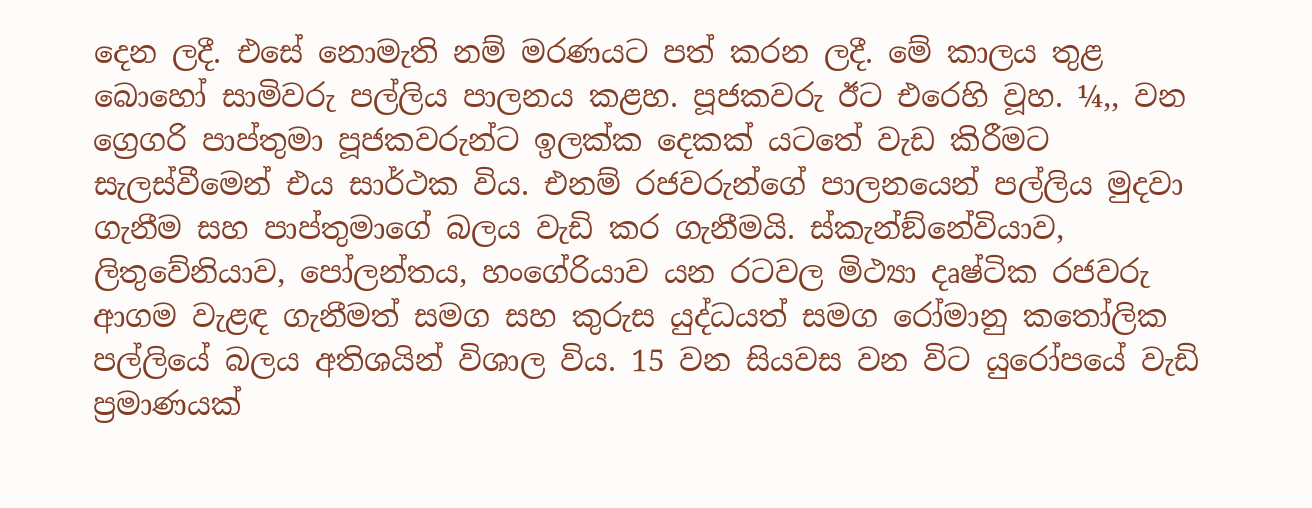දෙන ලදී. එසේ නොමැති නම් මරණයට පත් කරන ලදී. මේ කාලය තුළ බොහෝ සාමිවරු පල්ලිය පාලනය කළහ. පූජකවරු ඊට එරෙහි වූහ. ¼,, වන ග්‍රෙගරි පාප්තුමා පූජකවරුන්ට ඉලක්ක දෙකක් යටතේ වැඩ කිරීමට සැලස්වීමෙන් එය සාර්ථක විය. එනම් රජවරුන්ගේ පාලනයෙන් පල්ලිය මුදවා ගැනීම සහ පාප්තුමාගේ බලය වැඩි කර ගැනීමයි. ස්කැන්ඞ්නේවියාව, ලිතුවේනියාව, පෝලන්තය, හංගේරියාව යන රටවල මිථ්‍යා දෘෂ්ටික රජවරු ආගම වැළඳ ගැනීමත් සමග සහ කුරුස යුද්ධයත් සමග රෝමානු කතෝලික පල්ලියේ බලය අතිශයින් විශාල විය. 15 වන සියවස වන විට යුරෝපයේ වැඩි ප්‍රමාණයක්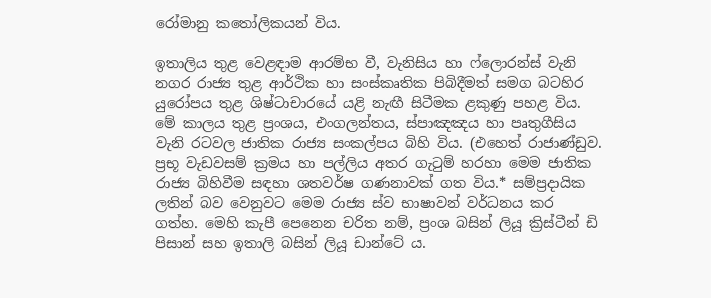රෝමානු කතෝලිකයන් විය.

ඉතාලිය තුළ වෙළඳාම ආරම්භ වී, වැනිසිය හා ෆ්ලොරන්ස් වැනි නගර රාජ්‍ය තුළ ආර්ථික හා සංස්කෘතික පිබිදීමත් සමග බටහිර යුරෝපය තුළ ශිෂ්ටාචාරයේ යළි නැඟී සිටීමක ළකුණු පහළ විය. මේ කාලය තුළ ප්‍රංශය, එංගලන්තය, ස්පාඤඤය හා පෘතුගීසිය වැනි රටවල ජාතික රාජ්‍ය සංකල්පය බිහි විය. (එහෙත් රාජාණ්ඩුව. ප්‍රභූ වැඩවසම් ක්‍රමය හා පල්ලිය අතර ගැටුම් හරහා මෙම ජාතික රාජ්‍ය බිහිවීම සඳහා ශතවර්ෂ ගණනාවක් ගත විය.* සම්ප්‍රදායික ලතින් බව වෙනුවට මෙම රාජ්‍ය ස්ව භාෂාවන් වර්ධනය කර ගත්හ. මෙහි කැපී පෙනෙන චරිත නම්, ප්‍රංශ බසින් ලියූ ක්‍රිස්ටීන් ඩි පිසාන් සහ ඉතාලි බසින් ලියූ ඩාන්ටේ ය.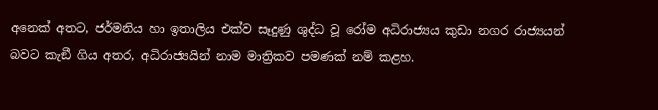අනෙක් අතට, ජර්මනිය හා ඉතාලිය එක්ව සෑදුණු ශුද්ධ වූ රෝම අධිරාජ්‍යය කුඩා නගර රාජ්‍යයන් බවට කැඞී ගිය අතර, අධිරාජ්‍යයින් නාම මාත්‍රිකව පමණක් නම් කළහ.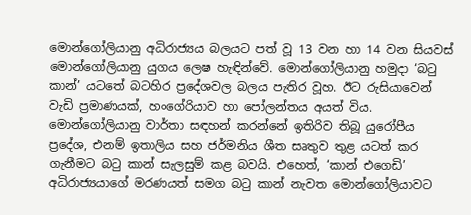මොන්ගෝලියානු අධිරාජ්‍යය බලයට පත් වූ 13 වන හා 14 වන සියවස් මොන්ගෝලියානු යුගය ලෙෂ හැඳින්වේ. මොන්ගෝලියානු හමුදා ‘බටු කාන්’ යටතේ බටහිර ප්‍රදේශවල බලය පැතිර වූහ. ඊට රුසියාවෙන් වැඩි ප්‍රමාණයක්, හංගේරියාව හා පෝලන්තය අයත් විය. මොන්ගෝලියානු වාර්තා සඳහන් කරන්නේ ඉතිරිව තිබූ යුරෝපීය ප්‍රදේශ, එනම් ඉතාලිය සහ ජර්මනිය ශීත සෘතුව තුළ යටත් කර ගැනීමට බටු කාන් සැලසුම් කළ බවයි. එහෙත්, ‘කාන් එගෙඩි’ අධිරාජ්‍යයාගේ මරණයත් සමග බටු කාන් නැවත මොන්ගෝලියාවට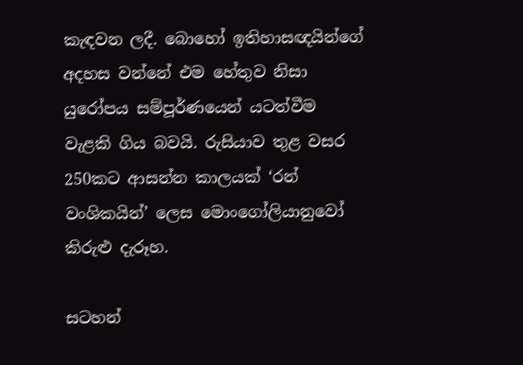කැඳවන ලදී. බොහෝ ඉතිහාසඥයින්ගේ අදහස වන්නේ එම හේතුව නිසා යුරෝපය සම්පූර්ණයෙන් යටත්වීම වැළකි ගිය බවයි. රුසියාව තුළ වසර 250කට ආසන්න කාලයක් ‘රන් වංශිකයින්’ ලෙස මොංගෝලියානුවෝ කිරුළු දැරූහ.

සටහන්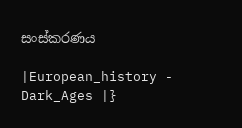සංස්කරණය

|European_history - Dark_Ages |}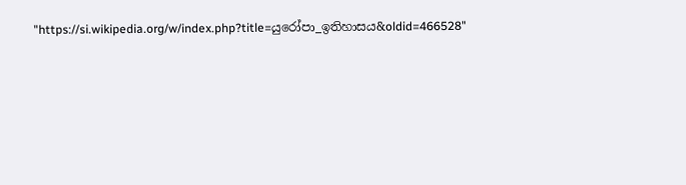"https://si.wikipedia.org/w/index.php?title=යුරෝපා_ඉතිහාසය&oldid=466528"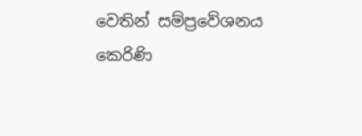වෙතින් සම්ප්‍රවේශනය කෙරිණි